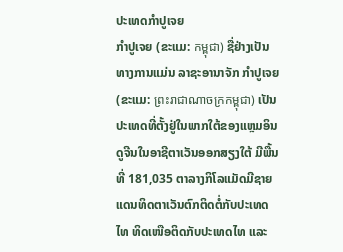ປະເທດກຳປູເຈຍ
ກຳປູເຈຍ (ຂະແມ: កម្ពុជា) ຊື່ຢ່າງເປັນທາງການແມ່ນ ລາຊະອານາຈັກ ກຳປູເຈຍ (ຂະແມ: ព្រះរាជាណាចក្រកម្ពុជា) ເປັນປະເທດທີ່ຕັ້ງຢູ່ໃນພາກໃຕ້ຂອງແຫຼມອິນດູຈີນໃນອາຊີຕາເວັນອອກສຽງໃຕ້ ມີພື້ນທີ່ 181,035 ຕາລາງກິໂລແມັດມີຊາຍແດນທິດຕາເວັນຕົກຕິດຕໍ່ກັບປະເທດໄທ ທິດເໜືອຕິດກັບປະເທດໄທ ແລະ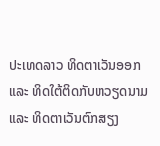ປະເທດລາວ ທິດຕາເວັນອອກ ແລະ ທິດໃຕ້ຕິດກັບຫວຽດນາມ ແລະ ທິດຕາເວັນຕົກສຽງ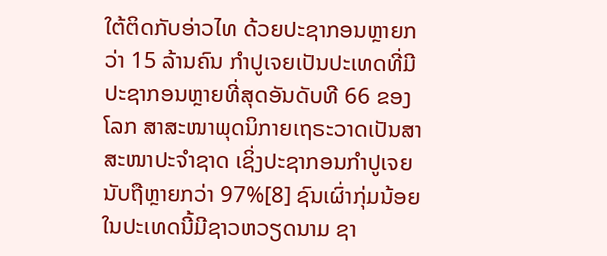ໃຕ້ຕິດກັບອ່າວໄທ ດ້ວຍປະຊາກອນຫຼາຍກວ່າ 15 ລ້ານຄົນ ກຳປູເຈຍເປັນປະເທດທີ່ມີປະຊາກອນຫຼາຍທີ່ສຸດອັນດັບທີ 66 ຂອງໂລກ ສາສະໜາພຸດນິກາຍເຖຣະວາດເປັນສາສະໜາປະຈຳຊາດ ເຊິ່ງປະຊາກອນກຳປູເຈຍນັບຖືຫຼາຍກວ່າ 97%[8] ຊົນເຜົ່າກຸ່ມນ້ອຍໃນປະເທດນີ້ມີຊາວຫວຽດນາມ ຊາ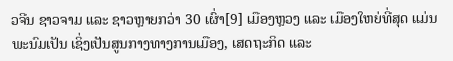ວຈີນ ຊາວຈາມ ແລະ ຊາວຫຼາຍກວ່າ 30 ເຜົ່າ[9] ເມືອງຫຼວງ ແລະ ເມືອງໃຫຍ່ທີ່ສຸດ ແມ່ນ ພະນົມເປັນ ເຊິ່ງເປັນສູນກາງທາງການເມືອງ, ເສດຖະກິດ ແລະ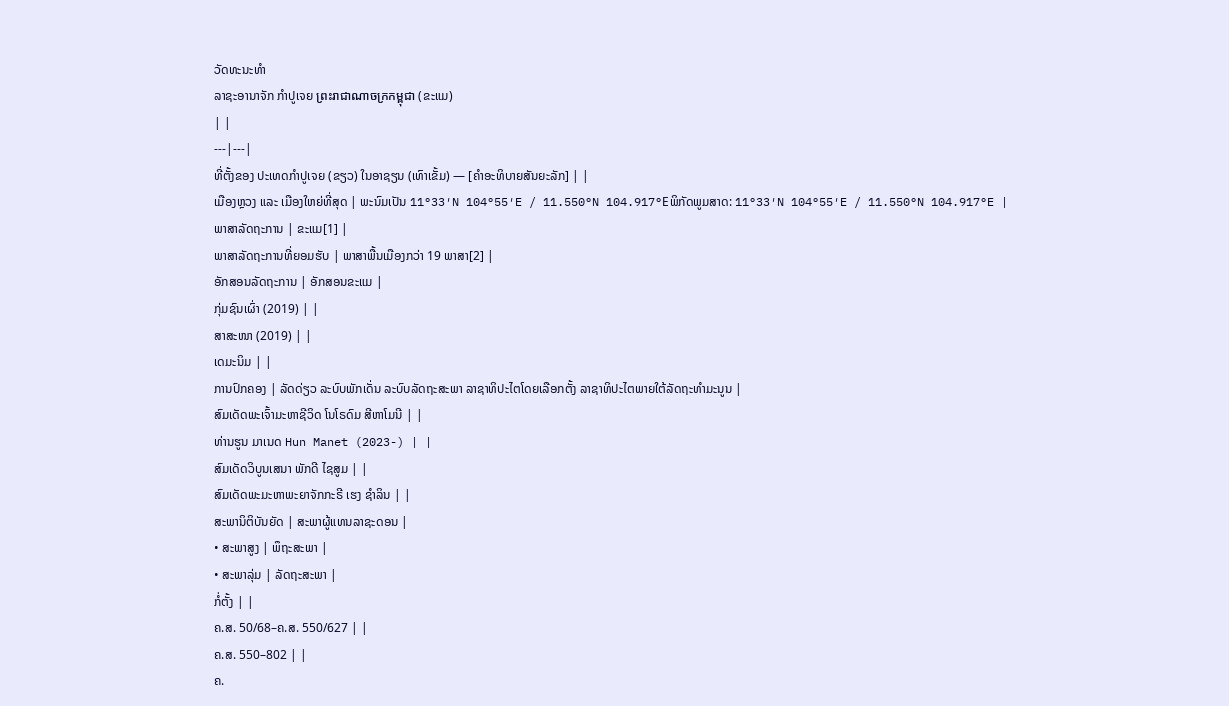ວັດທະນະທຳ
ລາຊະອານາຈັກ ກຳປູເຈຍ ព្រះរាជាណាចក្រកម្ពុជា (ຂະແມ)
| |
---|---|
ທີ່ຕັ້ງຂອງ ປະເທດກຳປູເຈຍ (ຂຽວ) ໃນອາຊຽນ (ເທົາເຂັ້ມ) — [ຄຳອະທິບາຍສັນຍະລັກ] | |
ເມືອງຫຼວງ ແລະ ເມືອງໃຫຍ່ທີ່ສຸດ | ພະນົມເປັນ 11°33′N 104°55′E / 11.550°N 104.917°Eພິກັດພູມສາດ: 11°33′N 104°55′E / 11.550°N 104.917°E |
ພາສາລັດຖະການ | ຂະແມ[1] |
ພາສາລັດຖະການທີ່ຍອມຮັບ | ພາສາພື້ນເມືອງກວ່າ 19 ພາສາ[2] |
ອັກສອນລັດຖະການ | ອັກສອນຂະແມ |
ກຸ່ມຊົນເຜົ່າ (2019) | |
ສາສະໜາ (2019) | |
ເດມະນິມ | |
ການປົກຄອງ | ລັດດ່ຽວ ລະບົບພັກເດັ່ນ ລະບົບລັດຖະສະພາ ລາຊາທິປະໄຕໂດຍເລືອກຕັ້ງ ລາຊາທິປະໄຕພາຍໃຕ້ລັດຖະທຳມະນູນ |
ສົມເດັດພະເຈົ້າມະຫາຊີວິດ ໂນໂຣດົມ ສີຫາໂມນີ | |
ທ່ານຮູນ ມາເນດ Hun Manet (2023-) | |
ສົມເດັດວິບູນເສນາ ພັກດີ ໄຊສູມ | |
ສົມເດັດພະມະຫາພະຍາຈັກກະຣີ ເຮງ ຊຳລິນ | |
ສະພານິຕິບັນຍັດ | ສະພາຜູ້ແທນລາຊະດອນ |
• ສະພາສູງ | ພຶຖະສະພາ |
• ສະພາລຸ່ມ | ລັດຖະສະພາ |
ກໍ່ຕັ້ງ | |
ຄ.ສ. 50/68–ຄ.ສ. 550/627 | |
ຄ.ສ. 550–802 | |
ຄ.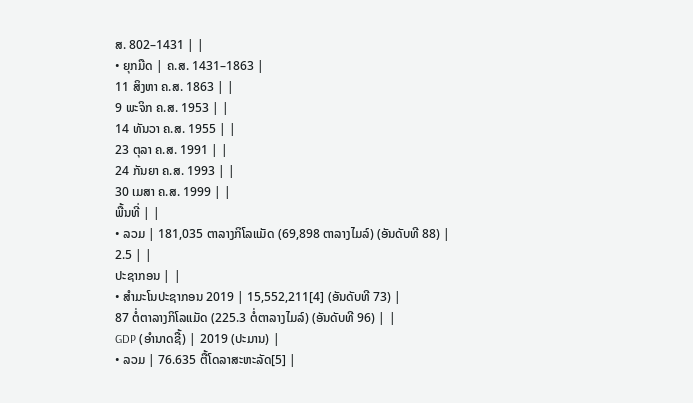ສ. 802–1431 | |
• ຍຸກມືດ | ຄ.ສ. 1431–1863 |
11 ສິງຫາ ຄ.ສ. 1863 | |
9 ພະຈິກ ຄ.ສ. 1953 | |
14 ທັນວາ ຄ.ສ. 1955 | |
23 ຕຸລາ ຄ.ສ. 1991 | |
24 ກັນຍາ ຄ.ສ. 1993 | |
30 ເມສາ ຄ.ສ. 1999 | |
ພື້ນທີ່ | |
• ລວມ | 181,035 ຕາລາງກິໂລແມັດ (69,898 ຕາລາງໄມລ໌) (ອັນດັບທີ 88) |
2.5 | |
ປະຊາກອນ | |
• ສຳມະໂນປະຊາກອນ 2019 | 15,552,211[4] (ອັນດັບທີ 73) |
87 ຕໍ່ຕາລາງກິໂລແມັດ (225.3 ຕໍ່ຕາລາງໄມລ໌) (ອັນດັບທີ 96) | |
GDP (ອຳນາດຊື້) | 2019 (ປະມານ) |
• ລວມ | 76.635 ຕື້ໂດລາສະຫະລັດ[5] |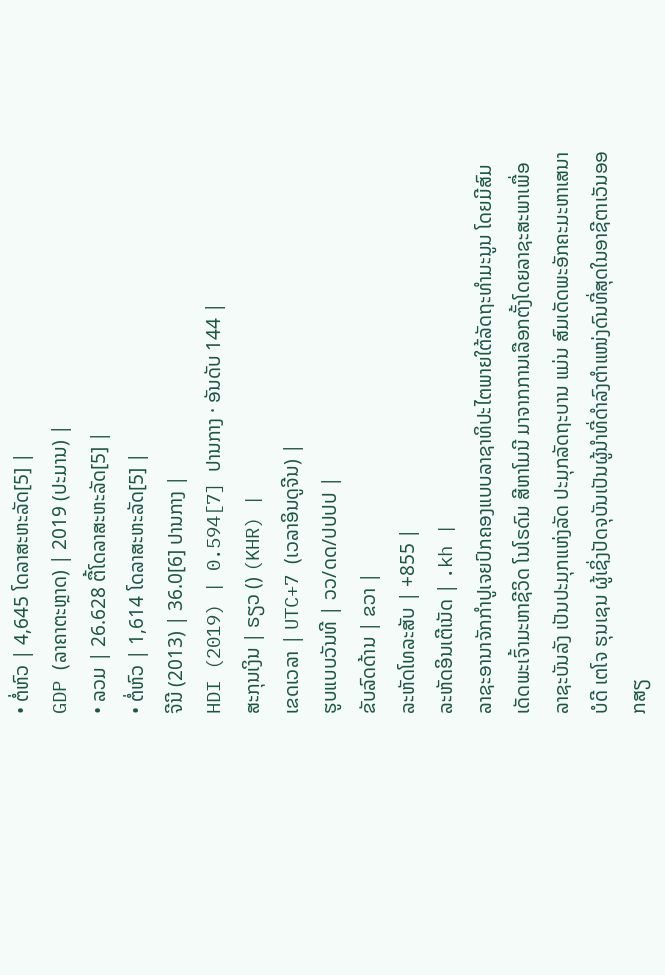• ຕໍ່ຫົວ | 4,645 ໂດລາສະຫະລັດ[5] |
GDP (ລາຄາຕະຫຼາດ) | 2019 (ປະມານ) |
• ລວມ | 26.628 ຕື້ໂດລາສະຫະລັດ[5] |
• ຕໍ່ຫົວ | 1,614 ໂດລາສະຫະລັດ[5] |
ຈີນີ (2013) | 36.0[6] ປານກາງ |
HDI (2019) | 0.594[7] ປານກາງ · ອັນດັບ 144 |
ສະກຸນເງິນ | ຣຽວ () (KHR) |
ເຂດເວລາ | UTC+7 (ເວລາອິນດູຈີນ) |
ຮູບແບບວັນທີ | ວວ/ດດ/ປປປປ |
ຂັບລົດດ້ານ | ຂວາ |
ລະຫັດໂທລະສັບ | +855 |
ລະຫັດອິນເຕີເນັດ | .kh |
ລາຊະອານາຈັກກຳປູເຈຍປົກຄອງແບບລາຊາທິປະໄຕພາຍໃຕ້ລັດຖະທຳມະນູນ ໂດຍມີສົມເດັດພະເຈົ້າມະຫາຊີວິດ ໂນໂຣດົມ ສີຫາໂມນີ ມາຈາກການເລືອກຕັ້ງໂດຍລາຊະສະພາເພື່ອລາຊະບັນລັງ ເປັນປະມຸກແຫ່ງລັດ ປະມຸກລັດຖະບານ ແມ່ນ ສົມເດັດພະອັກຄະມະຫາເສນາບໍດີ ເຕໂຈ ຮຸນເຊນ ຜູ້ເຊິ່ງປັດຈຸບັນເປັນຜູ້ນຳທີ່ດຳລົງຕຳແໜ່ງດົນທີ່ສຸດໃນອາຊີຕາເວັນອອກສຽ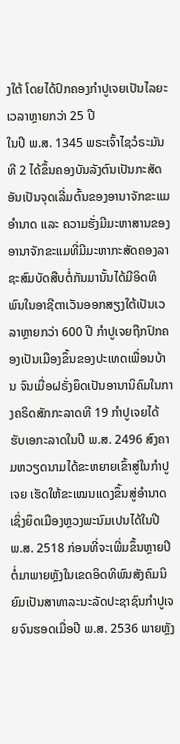ງໃຕ້ ໂດຍໄດ້ປົກຄອງກຳປູເຈຍເປັນໄລຍະເວລາຫຼາຍກວ່າ 25 ປີ
ໃນປີ ພ.ສ. 1345 ພຣະເຈົ້າໄຊວໍຣະມັນທີ 2 ໄດ້ຂຶ້ນຄອງບັນລັງຕົນເປັນກະສັດ ອັນເປັນຈຸດເລີ່ມຕົ້ນຂອງອານາຈັກຂະແມ ອຳນາດ ແລະ ຄວາມຮັ່ງມີມະຫາສານຂອງອານາຈັກຂະແມທີ່ມີມະຫາກະສັດຄອງລາຊະສົມບັດສືບຕໍ່ກັນມານັ້ນໄດ້ມີອິດທິພົນໃນອາຊີຕາເວັນອອກສຽງໃຕ້ເປັນເວລາຫຼາຍກວ່າ 600 ປີ ກຳປູເຈຍຖືກປົກຄອງເປັນເມືອງຂຶ້ນຂອງປະເທດເພື່ອນບ້ານ ຈົນເມື່ອຝຣັ່ງຍຶດເປັນອານານິຄົມໃນກາງຄຣິດສັກກະລາດທີ 19 ກຳປູເຈຍໄດ້ຮັບເອກະລາດໃນປີ ພ.ສ. 2496 ສົງຄາມຫວຽດນາມໄດ້ຂະຫຍາຍເຂົ້າສູ່ໃນກຳປູເຈຍ ເຮັດໃຫ້ຂະເໝນແດງຂຶ້ນສູ່ອຳນາດ ເຊິ່ງຍຶດເມືອງຫຼວງພະນົມເປນໄດ້ໃນປີ ພ.ສ. 2518 ກ່ອນທີ່ຈະເພີ່ມຂຶ້ນຫຼາຍປີຕໍ່ມາພາຍຫຼັງໃນເຂດອິດທິພົນສັງຄົມນິຍົມເປັນສາທາລະນະລັດປະຊາຊົນກຳປູເຈຍຈົນຮອດເມື່ອປີ ພ.ສ. 2536 ພາຍຫຼັງ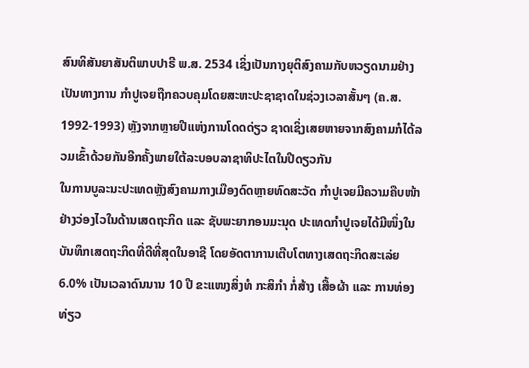ສົນທິສັນຍາສັນຕິພາບປາຣີ ພ.ສ. 2534 ເຊິ່ງເປັນກາງຍຸຕິສົງຄາມກັບຫວຽດນາມຢ່າງເປັນທາງການ ກຳປູເຈຍຖືກຄວບຄຸມໂດຍສະຫະປະຊາຊາດໃນຊ່ວງເວລາສັ້ນໆ (ຄ.ສ. 1992-1993) ຫຼັງຈາກຫຼາຍປີແຫ່ງການໂດດດ່ຽວ ຊາດເຊິ່ງເສຍຫາຍຈາກສົງຄາມກໍໄດ້ລວມເຂົ້າດ້ວຍກັນອີກຄັ້ງພາຍໃຕ້ລະບອບລາຊາທິປະໄຕໃນປີດຽວກັນ
ໃນການບູລະນະປະເທດຫຼັງສົງຄາມກາງເມືອງດົດຫຼາຍທົດສະວັດ ກຳປູເຈຍມີຄວາມຄືບໜ້າຢ່າງວ່ອງໄວໃນດ້ານເສດຖະກິດ ແລະ ຊັບພະຍາກອນມະນຸດ ປະເທດກຳປູເຈຍໄດ້ມີໜຶ່ງໃນບັນທຶກເສດຖະກິດທີ່ດີທີ່ສຸດໃນອາຊີ ໂດຍອັດຕາການເຕີບໂຕທາງເສດຖະກິດສະເລ່ຍ 6.0% ເປັນເວລາດົນນານ 10 ປີ ຂະແໜງສິ່ງທໍ ກະສິກຳ ກໍ່ສ້າງ ເສື້ອຜ້າ ແລະ ການທ່ອງທ່ຽວ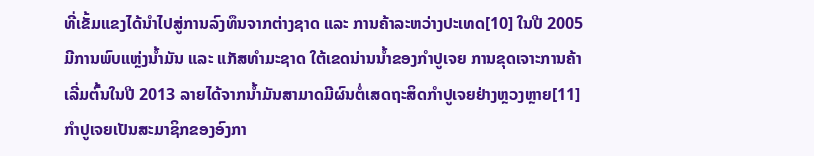ທີ່ເຂັ້ມແຂງໄດ້ນຳໄປສູ່ການລົງທຶນຈາກຕ່າງຊາດ ແລະ ການຄ້າລະຫວ່າງປະເທດ[10] ໃນປີ 2005 ມີການພົບແຫຼ່ງນ້ຳມັນ ແລະ ແກັສທໍາມະຊາດ ໃຕ້ເຂດນ່ານນ້ຳຂອງກຳປູເຈຍ ການຂຸດເຈາະການຄ້າເລີ່ມຕົ້ນໃນປີ 2013 ລາຍໄດ້ຈາກນ້ຳມັນສາມາດມີຜົນຕໍ່ເສດຖະສິດກຳປູເຈຍຢ່າງຫຼວງຫຼາຍ[11]
ກຳປູເຈຍເປັນສະມາຊິກຂອງອົງກາ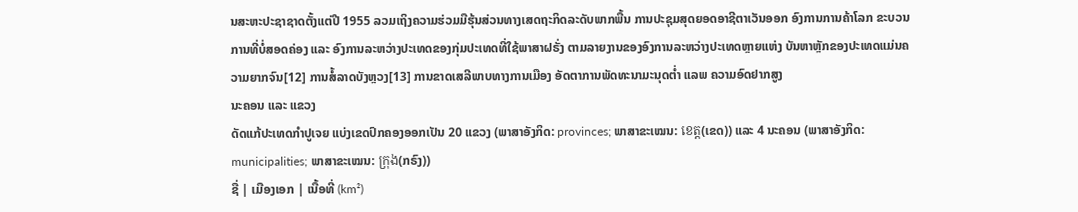ນສະຫະປະຊາຊາດຕັ້ງແຕ່ປີ 1955 ລວມເຖິງຄວາມຮ່ວມມືຮຸ້ນສ່ວນທາງເສດຖະກິດລະດັບພາກພື້ນ ການປະຊຸມສຸດຍອດອາຊີຕາເວັນອອກ ອົງການການຄ້າໂລກ ຂະບວນການທີ່ບໍ່ສອດຄ່ອງ ແລະ ອົງການລະຫວ່າງປະເທດຂອງກຸ່ມປະເທດທີ່ໃຊ້ພາສາຝຣັ່ງ ຕາມລາຍງານຂອງອົງການລະຫວ່າງປະເທດຫຼາຍແຫ່ງ ບັນຫາຫຼັກຂອງປະເທດແມ່ນຄວາມຍາກຈົນ[12] ການສໍ້ລາດບັງຫຼວງ[13] ການຂາດເສລີພາບທາງການເມືອງ ອັດຕາການພັດທະນາມະນຸດຕ່ຳ ແລພ ຄວາມອົດຢາກສູງ
ນະຄອນ ແລະ ແຂວງ
ດັດແກ້ປະເທດກຳປູເຈຍ ແບ່ງເຂດປົກຄອງອອກເປັນ 20 ແຂວງ (ພາສາອັງກິດ: provinces; ພາສາຂະເໝນ: ខេត្ត(ເຂດ)) ແລະ 4 ນະຄອນ (ພາສາອັງກິດ: municipalities; ພາສາຂະເໝນ: ក្រុង(ກຣົງ))
ຊື່ | ເມືອງເອກ | ເນື້ອທີ່ (km²)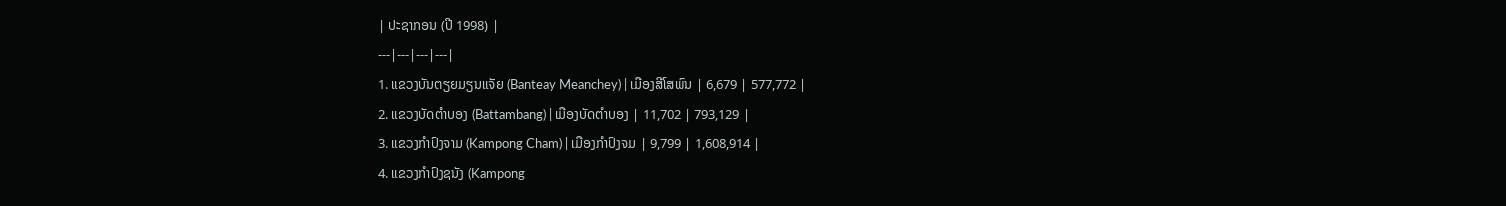| ປະຊາກອນ (ປີ 1998) |
---|---|---|---|
1. ແຂວງບັນຕຽຍມຽນແຈັຍ (Banteay Meanchey) | ເມືອງສີໂສພົນ | 6,679 | 577,772 |
2. ແຂວງບັດຕຳບອງ (Battambang) | ເມືອງບັດຕຳບອງ | 11,702 | 793,129 |
3. ແຂວງກຳປົງຈາມ (Kampong Cham) | ເມືອງກຳປົງຈມ | 9,799 | 1,608,914 |
4. ແຂວງກຳປົງຊນັງ (Kampong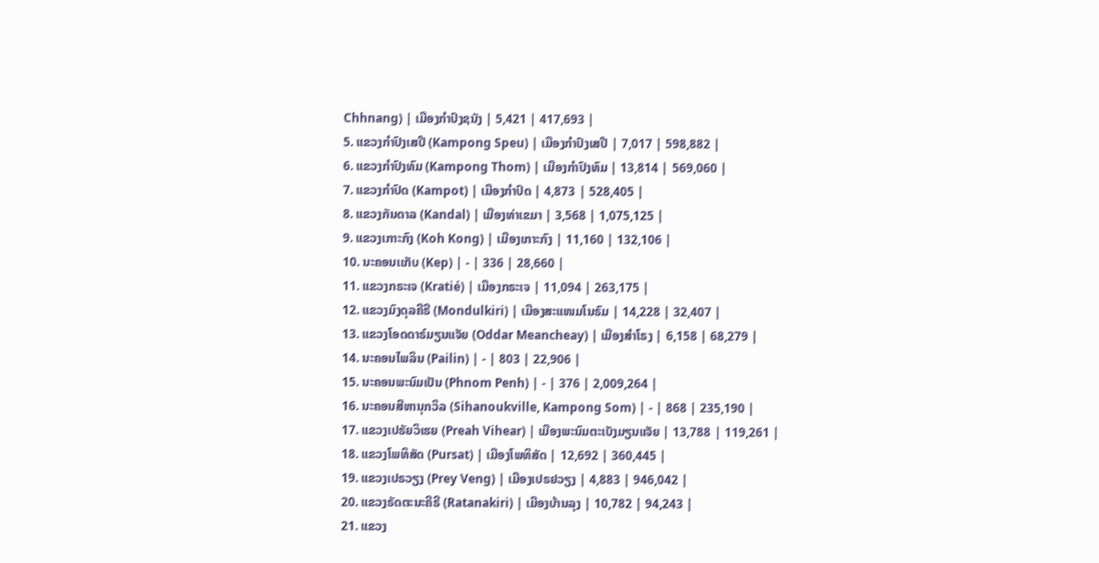Chhnang) | ເມືອງກຳປົງຊນັງ | 5,421 | 417,693 |
5. ແຂວງກຳປົງເສປີ (Kampong Speu) | ເມືອງກຳປົງເສປີ | 7,017 | 598,882 |
6. ແຂວງກຳປົງທົມ (Kampong Thom) | ເມືອງກຳປົງທົມ | 13,814 | 569,060 |
7. ແຂວງກຳປົດ (Kampot) | ເມືອງກຳປົດ | 4,873 | 528,405 |
8. ແຂວງກັນດາລ (Kandal) | ເມືອງທ່າເຂມາ | 3,568 | 1,075,125 |
9. ແຂວງເກາະກົງ (Koh Kong) | ເມືອງເກາະກົງ | 11,160 | 132,106 |
10. ນະຄອນເເກັບ (Kep) | - | 336 | 28,660 |
11. ແຂວງກຣະເຈ (Kratié) | ເມືອງກຣະເຈ | 11,094 | 263,175 |
12. ແຂວງມົງດຸລຄີຣີ (Mondulkiri) | ເມືອງສະແໜມໂນຣົມ | 14,228 | 32,407 |
13. ແຂວງໂອດດາຣ໌ມຽນແຈັຍ (Oddar Meancheay) | ເມືອງສຳໂຣງ | 6,158 | 68,279 |
14. ນະຄອນໄພລິນ (Pailin) | - | 803 | 22,906 |
15. ນະຄອນພະນົມເປັນ (Phnom Penh) | - | 376 | 2,009,264 |
16. ນະຄອນສີຫານຸກວິລ (Sihanoukville, Kampong Som) | - | 868 | 235,190 |
17. ແຂວງເປຣັຍວິເຮຍ (Preah Vihear) | ເມືອງພະນົມຕະເບັງມຽນແຈັຍ | 13,788 | 119,261 |
18. ແຂວງໂພທິສັດ (Pursat) | ເມືອງໂພທິສັດ | 12,692 | 360,445 |
19. ແຂວງເປຣວຽງ (Prey Veng) | ເມືອງເປຣຢວຽງ | 4,883 | 946,042 |
20. ແຂວງຣັດຕະນະຄີຣີ (Ratanakiri) | ເມືອງບ້ານລຸງ | 10,782 | 94,243 |
21. ແຂວງ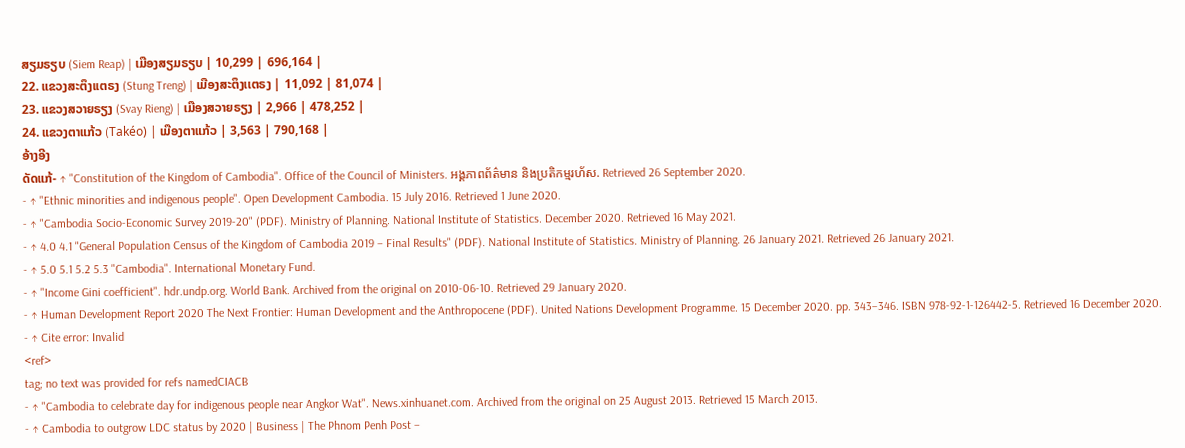ສຽມຣຽບ (Siem Reap) | ເມືອງສຽມຣຽບ | 10,299 | 696,164 |
22. ແຂວງສະຕຶງເເຕຣງ (Stung Treng) | ເມືອງສະຕຶງເເຕຣງ | 11,092 | 81,074 |
23. ແຂວງສວາຍຣຽງ (Svay Rieng) | ເມືອງສວາຍຣຽງ | 2,966 | 478,252 |
24. ແຂວງຕາແກ້ວ (Takéo) | ເມືອງຕາແກ້ວ | 3,563 | 790,168 |
ອ້າງອີງ
ດັດແກ້- ↑ "Constitution of the Kingdom of Cambodia". Office of the Council of Ministers. អង្គភាពព័ត៌មាន និងប្រតិកម្មរហ័ស. Retrieved 26 September 2020.
- ↑ "Ethnic minorities and indigenous people". Open Development Cambodia. 15 July 2016. Retrieved 1 June 2020.
- ↑ "Cambodia Socio-Economic Survey 2019-20" (PDF). Ministry of Planning. National Institute of Statistics. December 2020. Retrieved 16 May 2021.
- ↑ 4.0 4.1 "General Population Census of the Kingdom of Cambodia 2019 – Final Results" (PDF). National Institute of Statistics. Ministry of Planning. 26 January 2021. Retrieved 26 January 2021.
- ↑ 5.0 5.1 5.2 5.3 "Cambodia". International Monetary Fund.
- ↑ "Income Gini coefficient". hdr.undp.org. World Bank. Archived from the original on 2010-06-10. Retrieved 29 January 2020.
- ↑ Human Development Report 2020 The Next Frontier: Human Development and the Anthropocene (PDF). United Nations Development Programme. 15 December 2020. pp. 343–346. ISBN 978-92-1-126442-5. Retrieved 16 December 2020.
- ↑ Cite error: Invalid
<ref>
tag; no text was provided for refs namedCIACB
- ↑ "Cambodia to celebrate day for indigenous people near Angkor Wat". News.xinhuanet.com. Archived from the original on 25 August 2013. Retrieved 15 March 2013.
- ↑ Cambodia to outgrow LDC status by 2020 | Business | The Phnom Penh Post –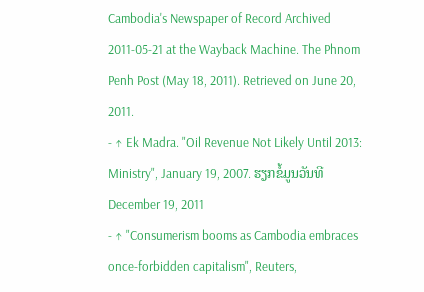Cambodia's Newspaper of Record Archived 2011-05-21 at the Wayback Machine. The Phnom Penh Post (May 18, 2011). Retrieved on June 20, 2011.
- ↑ Ek Madra. "Oil Revenue Not Likely Until 2013: Ministry", January 19, 2007. ຮຽກຂໍ້ມູນວັນທີ December 19, 2011
- ↑ "Consumerism booms as Cambodia embraces once-forbidden capitalism", Reuters,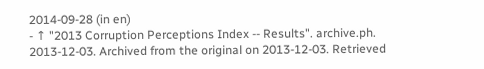2014-09-28 (in en)
- ↑ "2013 Corruption Perceptions Index -- Results". archive.ph. 2013-12-03. Archived from the original on 2013-12-03. Retrieved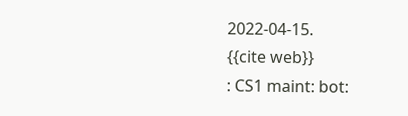2022-04-15.
{{cite web}}
: CS1 maint: bot: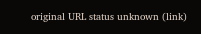original URL status unknown (link)